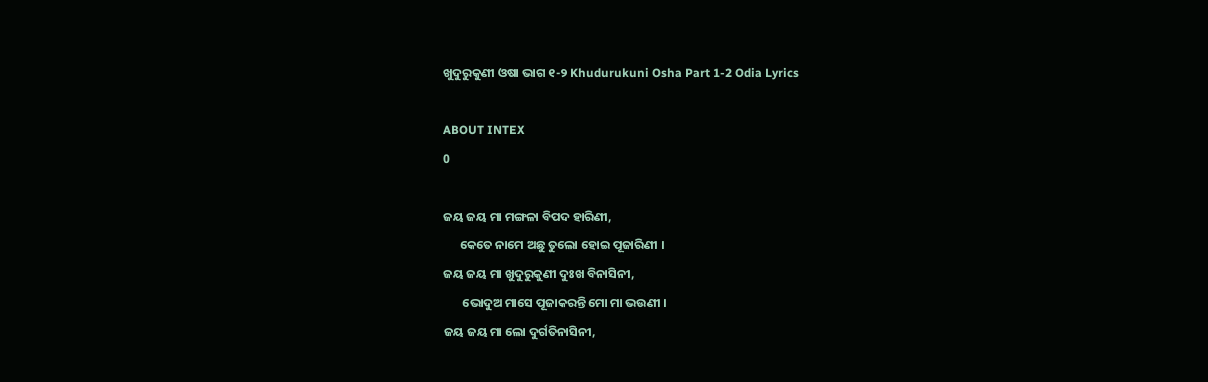ଖୁଦୁରୁକୁଣୀ ଓଷା ଭାଗ ୧-୨ Khudurukuni Osha Part 1-2 Odia Lyrics

ABOUT INTEX
0

ଜୟ ଜୟ ମା ମଙ୍ଗଳା ବିପଦ ହାରିଣୀ,
      କେତେ ନାମେ ଅଛୁ ତୁଲୋ ହୋଇ ପୂଜାରିଣୀ ।
ଜୟ ଜୟ ମା ଖୁଦୁରୁକୁଣୀ ଦୁଃଖ ବିନାସିନୀ,
       ଭୋଦୁଅ ମାସେ ପୂଜାକରନ୍ତି ମୋ ମା ଭଉଣୀ ।
ଜୟ ଜୟ ମା ଲୋ ଦୁର୍ଗତିନାସିନୀ,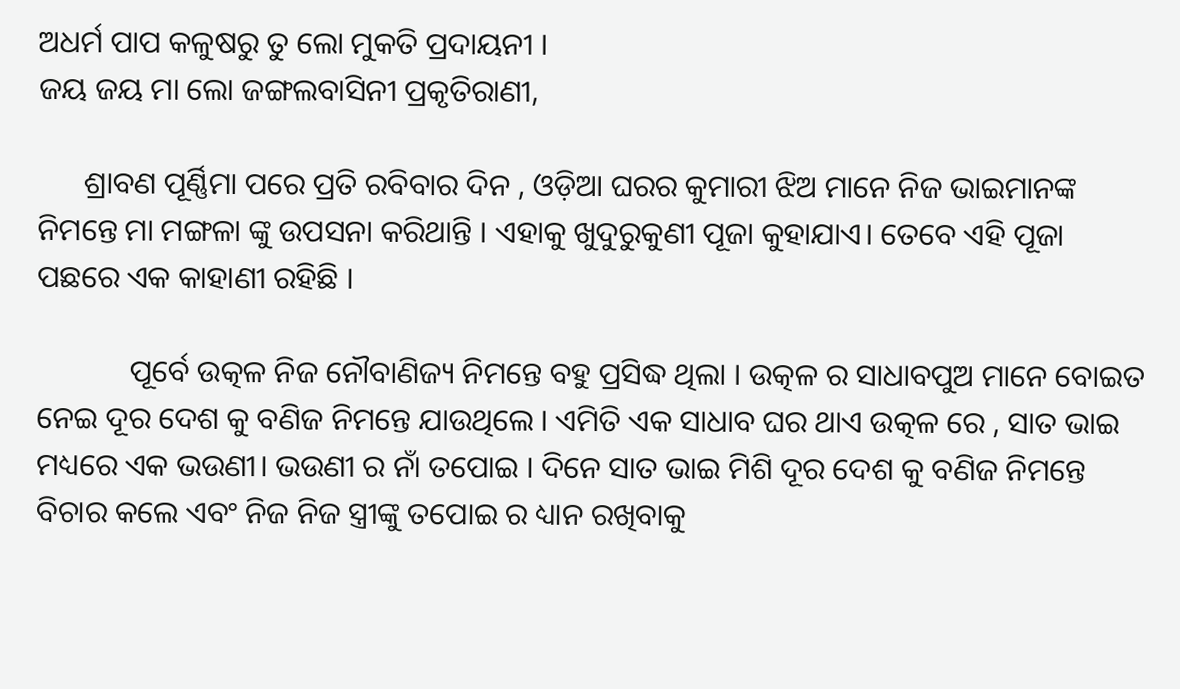ଅଧର୍ମ ପାପ କଳୁଷରୁ ତୁ ଲୋ ମୁକତି ପ୍ରଦାୟନୀ ।
ଜୟ ଜୟ ମା ଲୋ ଜଙ୍ଗଲବାସିନୀ ପ୍ରକୃତିରାଣୀ,

      ଶ୍ରାବଣ ପୂର୍ଣ୍ଣିମା ପରେ ପ୍ରତି ରବିବାର ଦିନ , ଓଡ଼ିଆ ଘରର କୁମାରୀ ଝିଅ ମାନେ ନିଜ ଭାଇମାନଙ୍କ ନିମନ୍ତେ ମା ମଙ୍ଗଳା ଙ୍କୁ ଉପସନା କରିଥାନ୍ତି । ଏହାକୁ ଖୁଦୁରୁକୁଣୀ ପୂଜା କୁହାଯାଏ। ତେବେ ଏହି ପୂଜା ପଛରେ ଏକ କାହାଣୀ ରହିଛି ।

            ପୂର୍ବେ ଉତ୍କଳ ନିଜ ନୌବାଣିଜ୍ୟ ନିମନ୍ତେ ବହୁ ପ୍ରସିଦ୍ଧ ଥିଲା । ଉତ୍କଳ ର ସାଧାବପୁଅ ମାନେ ବୋଇତ ନେଇ ଦୂର ଦେଶ କୁ ବଣିଜ ନିମନ୍ତେ ଯାଉଥିଲେ । ଏମିତି ଏକ ସାଧାବ ଘର ଥାଏ ଉତ୍କଳ ରେ , ସାତ ଭାଇ ମଧ୍ୟରେ ଏକ ଭଉଣୀ। ଭଉଣୀ ର ନାଁ ତପୋଇ । ଦିନେ ସାତ ଭାଇ ମିଶି ଦୂର ଦେଶ କୁ ବଣିଜ ନିମନ୍ତେ ବିଚାର କଲେ ଏବଂ ନିଜ ନିଜ ସ୍ତ୍ରୀଙ୍କୁ ତପୋଇ ର ଧ୍ୟାନ ରଖିବାକୁ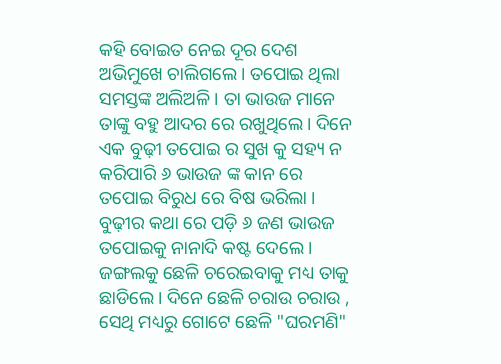କହି ବୋଇତ ନେଇ ଦୂର ଦେଶ ଅଭିମୁଖେ ଚାଲିଗଲେ। ତପୋଇ ଥିଲା ସମସ୍ତଙ୍କ ଅଲିଅଳି । ତା ଭାଉଜ ମାନେ ତାଙ୍କୁ ବହୁ ଆଦର ରେ ରଖୁଥିଲେ। ଦିନେ ଏକ ବୁଢ଼ୀ ତପୋଇ ର ସୁଖ କୁ ସହ୍ୟ ନ କରିପାରି ୬ ଭାଉଜ ଙ୍କ କାନ ରେ ତପୋଇ ବିରୁଧ ରେ ବିଷ ଭରିଲା । ବୁଢ଼ୀର କଥା ରେ ପଡ଼ି ୬ ଜଣ ଭାଉଜ ତପୋଇକୁ ନାନାଦି କଷ୍ଟ ଦେଲେ । ଜଙ୍ଗଲକୁ ଛେଳି ଚରେଇବାକୁ ମଧ୍ୟ ତାକୁ ଛାଡିଲେ। ଦିନେ ଛେଳି ଚରାଉ ଚରାଉ , ସେଥି ମଧ୍ୟରୁ ଗୋଟେ ଛେଳି "ଘରମଣି"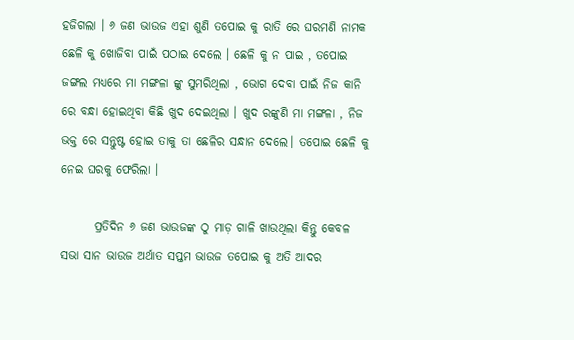ହଜିଗଲା । ୬ ଜଣ ଭାଉଜ ଏହା ଶୁଣି ତପୋଇ କୁ ରାତି ରେ ଘରମଣି ନାମକ ଛେଳି କୁ ଖୋଜିବା ପାଇଁ ପଠାଇ ଦେଲେ । ଛେଳି କୁ ନ ପାଇ , ତପୋଇ ଜଙ୍ଗଲ ମଧ୍ୟରେ ମା ମଙ୍ଗଳା ଙ୍କୁ ସୁମରିଥିଲା , ଭୋଗ ଦେବା ପାଇଁ ନିଜ କାନି ରେ ବନ୍ଧା ହୋଇଥିବା କିଛି ଖୁଦ ଦେଇଥିଲା । ଖୁଦ ରଙ୍କୁଣି ମା ମଙ୍ଗଳା , ନିଜ ଭକ୍ତ ରେ ସନ୍ତୁଷ୍ଟ ହୋଇ ତାକୁ ତା ଛେଳିର ସନ୍ଧାନ ଦେଲେ। ତପୋଇ ଛେଳି କୁ ନେଇ ଘରକୁ ଫେରିଲା ।

       ପ୍ରତିଦିନ ୬ ଜଣ ଭାଉଜଙ୍କ ଠୁ ମାଡ଼ ଗାଳି ଖାଉଥିଲା କିନ୍ତୁ କେବଳ ସଭା ସାନ ଭାଉଜ ଅର୍ଥାତ ସପ୍ତମ ଭାଉଜ ତପୋଇ କୁ ଅତି ଆଦର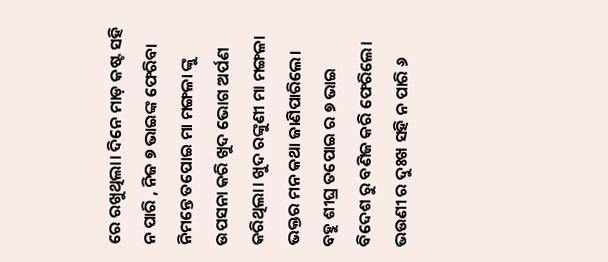ରେ ରଖୁଥିଲା। ଦିନେ ମାଡ଼ କଷ୍ଟ ସହି ନ ପାରି , ନିଜ ୭ ଭାଇଙ୍କ ଫେରିବା ନିମନ୍ତେ ତପୋଇ ମା ମଙ୍ଗଳା ଙ୍କୁ ଉପସନା କରି ଖୁଦ ଭୋଗ ଅର୍ପଣ କରିଥିଲା। ଖୁଦ ରଙ୍କୁଣୀ ମା ମଙ୍ଗଳା ଭକ୍ତର ମନ କଥା ଜାଣିପାରିଲେ। ବହୁ ଶୀଘ୍ର ତପୋଇ ର ୭ ଭାଇ ବିଦେଶ ରୁ ବଣିଜ କରି ଫେରିଲେ। ଭଉଣୀ ର ଦୁଃଖ ସହି ନ ପାରି ୬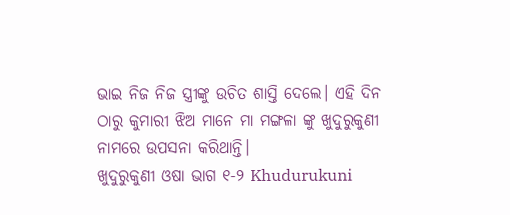ଭାଇ ନିଜ ନିଜ ସ୍ତ୍ରୀଙ୍କୁ ଉଚିତ ଶାସ୍ତି ଦେଲେ। ଏହି ଦିନ ଠାରୁ କୁମାରୀ ଝିଅ ମାନେ ମା ମଙ୍ଗଳା ଙ୍କୁ ଖୁଦୁରୁକୁଣୀ ନାମରେ ଉପସନା କରିଥାନ୍ତି।
ଖୁଦୁରୁକୁଣୀ ଓଷା ଭାଗ ୧-୨ Khudurukuni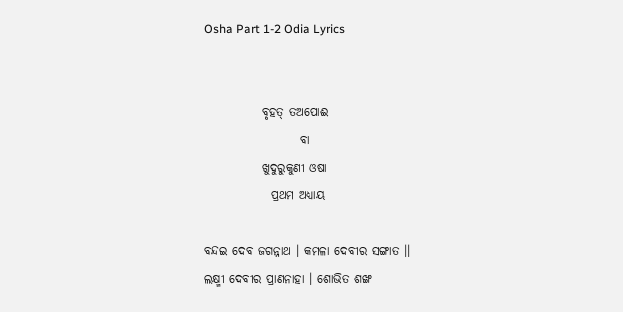Osha Part 1-2 Odia Lyrics


            ବୃହତ୍ ତଅପୋଈ
                    ବା
            ଖୁଦୁରୁକୁଣୀ ଓଷା
              ପ୍ରଥମ ଅଧ୍ୟାୟ

ବନ୍ଦଇ ଦେବ ଜଗନ୍ନାଥ । କମଳା ଦେବୀର ସଙ୍ଗାତ ।।
ଲକ୍ଷ୍ମୀ ଦେବୀର ପ୍ରାଣନାହା । ଶୋଭିତ ଶଙ୍ଖ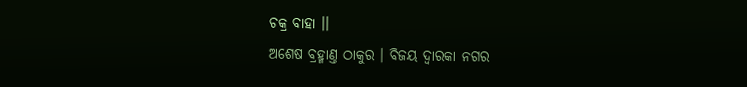ଚକ୍ର ବାହା ।।
ଅଶେଷ ବ୍ରହ୍ମାଣ୍ତ ଠାକୁର । ବିଜୟ ଦ୍ୱାରକା ନ‌ଗର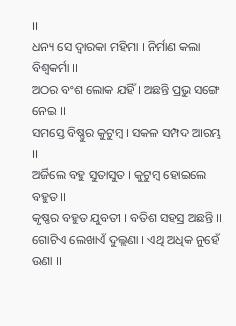।।
ଧନ୍ୟ ସେ ଦ୍ୱାରକା ମ‌ହିମା । ନିର୍ମାଣ କଲା ବିଶ୍ୱକର୍ମା ।।
ଅଠର ବଂଶ ଲୋକ ଯ‌ହିଁ । ଅଛନ୍ତି ପ୍ରଭୁ ସଙ୍ଗେ ନେଇ ।।
ସମସ୍ତେ ବିଷ୍ଣୁର କୁଟୁମ୍ବ । ସକଳ ସମ୍ପଦ ଆରମ୍ଭ ।।
ଅର୍ଜିଲେ ବ‌ହୁ ସୁତାସୁତ । କୁଟୁମ୍ବ ହୋଇଲେ ବ‌ହୁତ ।।
କୃଷ୍ଣର ବ‌ହୁତ ଯୁବତୀ । ବତିଶ ସ‌ହସ୍ର ଅଛନ୍ତି ।।
ଗୋଟିଏ ଲେଖାଏଁ ଦୁଲ୍ଲଣା । ଏଥି ଅଧିକ ନୁହେଁ ଉଣା ।।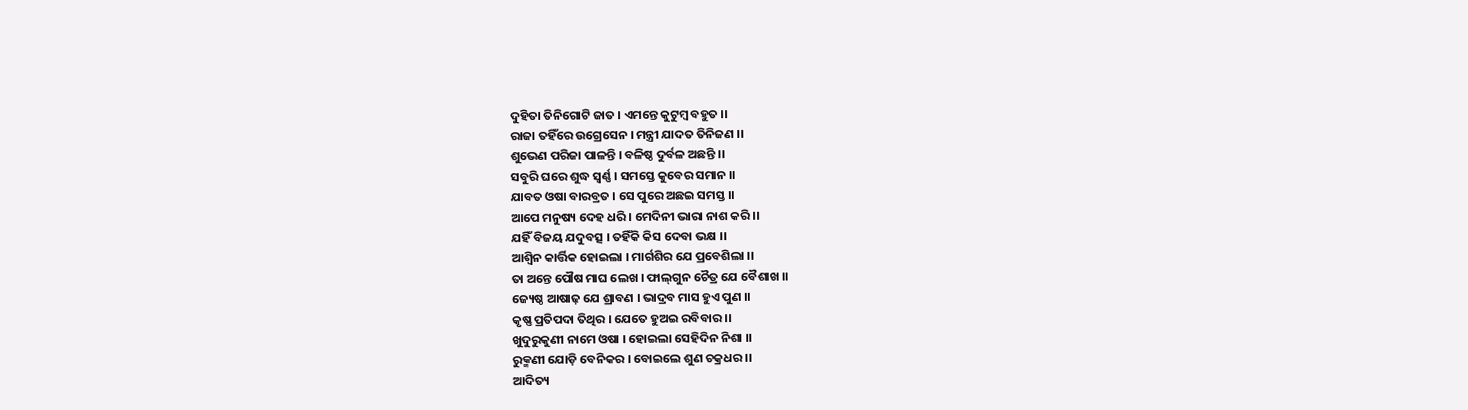ଦୁହିତା ତିନିଗୋଟି ଜାତ । ଏମ‌ନ୍ତେ କୁଟୁମ୍ବ ବ‌ହୁତ ।।
ରାଜା ତ‌ହିଁରେ ଉଗ୍ରେସେନ । ମନ୍ତ୍ରୀ ଯାଦତ ତିନିଜଣ ।।
ଶୁଭେଣ ପରିଜା ପାଳନ୍ତି । ବଳିଷ୍ଠ ଦୁର୍ବଳ ଅଛନ୍ତି ।।
ସବୁରି ଘରେ ଶୁଦ୍ଧ ସ୍ୱର୍ଣ୍ଣ । ସମସ୍ତେ କୁବେର ସମାନ ।।
ଯାବତ ଓଷା ବାରବ୍ରତ । ସେ ପୁରେ ଅଛଇ ସମସ୍ତ ।।
ଆପେ ମନୁଷ୍ୟ ଦେହ ଧରି । ମେଦିନୀ ଭାରା ନାଶ କରି ।।
ଯ‌ହିଁ ବିଜୟ ଯଦୁବତ୍ସ । ତ‌ହିଁକି କିସ ଦେବା ଭକ୍ଷ ।।
ଆଶ୍ୱିନ କାର୍ତ୍ତିକ ହୋଇଲା । ମାର୍ଗଶିର ଯେ ପ୍ରବେଶିଲା ।।
ତା ଅନ୍ତେ ପୌଷ ମାଘ ଲେଖ । ଫାଲ୍‌ଗୁନ ଚୈତ୍ର ଯେ ବୈଶାଖ ।।
ଜ୍ୟେଷ୍ଠ ଆଷାଢ଼ ଯେ ଶ୍ରାବଣ । ଭାଦ୍ରବ ମାସ ହୁଏ ପୁଣ ।।
କୃଷ୍ଣ ପ୍ରତିପଦା ତିଥିର । ଯେତେ ହୁଅଇ ରବିବାର ।।
ଖୁଦୁରୁକୁଣୀ ନାମେ ଓଷା । ହୋଇଲା ସେହିଦିନ ନିଶା ।।
ରୁକ୍ମଣୀ ଯୋଡ଼ି ବେନିକର । ବୋଇଲେ ଶୁଣ ଚକ୍ରଧର ।।
ଆଦିତ୍ୟ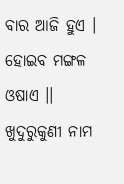ବାର ଆଜି ହୁଏ । ହୋଇବ ମଙ୍ଗଳ ଓଷାଏ ।।
ଖୁଦୁରୁକୁଣୀ ନାମ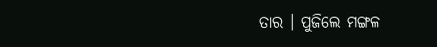ତାର । ପୁଜିଲେ ମଙ୍ଗଳ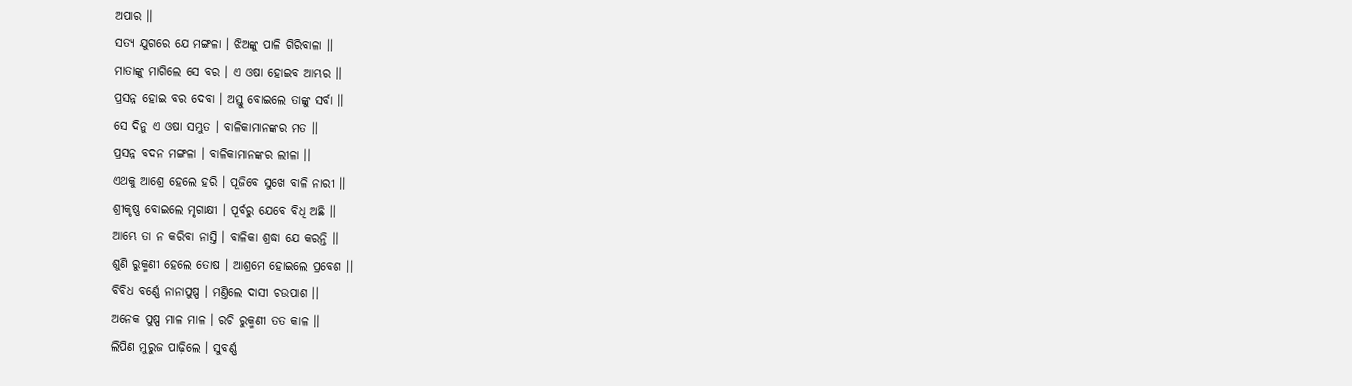ଅପାର ।।
ସତ୍ୟ ଯୁଗରେ ଯେ ମଙ୍ଗଳା । ଝିଅଙ୍କୁ ପାଳି ଗିରିବାଳା ।।
ମାତାଙ୍କୁ ମାଗିଲେ ସେ ବର । ଏ ଓଷା ହୋଇବ ଆମ୍ଭର ।।
ପ୍ରସନ୍ନ ହୋଇ ବର ଦେବା । ଅସ୍ତୁ ବୋଇଲେ ତାଙ୍କୁ ସର୍ବା ।।
ସେ ଦିନୁ ଏ ଓଷା ସମ୍ଭୁତ । ବାଳିକାମାନଙ୍କର ମତ ।।
ପ୍ରସନ୍ନ ବଦନ ମଙ୍ଗଳା । ବାଳିକାମାନଙ୍କର ଲୀଳା ।।
ଏଥକୁ ଆଶ୍ରେ ହେଲେ ହରି । ପୂଜିବେ ସୁଖେ ବାଳି ନାରୀ ।।
ଶ୍ରୀକୃଷ୍ଣ ବୋଇଲେ ମୃଗାକ୍ଷୀ । ପୂର୍ବରୁ ଯେବେ ବିଧି ଅଛି ।।
ଆମ୍ଭେ ତା ନ କରିବା ନାସ୍ତି । ବାଳିକା ଶ୍ରଦ୍ଧା ଯେ କରନ୍ତି ।।
ଶୁଣି ରୁକ୍ମଣୀ ହେଲେ ତୋଷ । ଆଶ୍ରମେ ହୋଇଲେ ପ୍ରବେଶ ।।
ବିବିଧ ବର୍ଣ୍ଣେ ନାନାପୁଷ୍ପ । ମଣ୍ତିଲେ ଦାସୀ ଚଉପାଶ ।।
ଅନେକ ପୁଷ୍ପ ମାଳ ମାଳ । ରଚି ରୁକ୍ମଣୀ ତ‌ତ କାଳ ।।
ଲିପିଣ ମୁରୁଜ ପାଢ଼ିଲେ । ସୁବର୍ଣ୍ଣ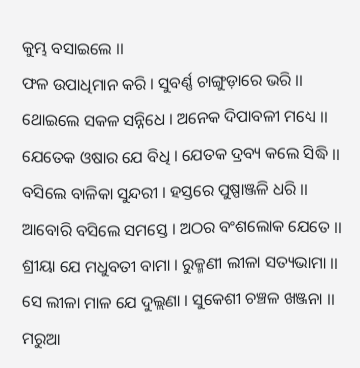କୁମ୍ଭ ବସାଇଲେ ।।
ଫଳ ଉପାଧିମାନ କରି । ସୁବର୍ଣ୍ଣ ଚାଙ୍ଗୁଡ଼ାରେ ଭରି ।।
ଥୋଇଲେ ସକଳ ସନ୍ନିଧେ । ଅନେକ ଦିପାବଳୀ ମଧ୍ୟେ ।।
ଯେତେକ ଓଷାର ଯେ ବିଧି । ଯେତକ ଦ୍ରବ୍ୟ କଲେ ସିଦ୍ଧି ।।
ବସିଲେ ବାଳିକା ସୁନ୍ଦରୀ । ହସ୍ତରେ ପୁଷ୍ପାଞ୍ଜଳି ଧରି ।।
ଆବୋରି ବସିଲେ ସମସ୍ତେ । ଅଠର ବଂଶଲୋକ ଯେତେ ।।
ଶ୍ରୀୟା ଯେ ମଧୁବତୀ ବାମା । ରୁକ୍ମଣୀ ଲୀଳା ସତ୍ୟଭାମା ।।
ସେ ଲୀଳା ମାଳ ଯେ ଦୁଲ୍ଲଣା । ସୁକେଶୀ ଚଞ୍ଚଳ ଖଞ୍ଜନା ।।
ମରୁଆ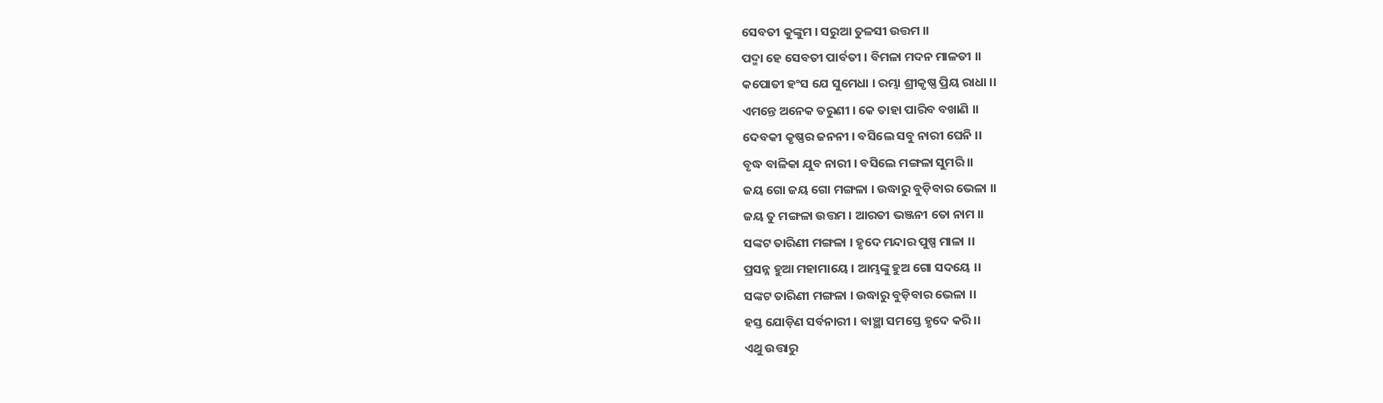ସେବତୀ କୁଙ୍କୁମ । ସରୁଆ ତୁଳସୀ ଉତ୍ତମ ।।
ପଦ୍ମା ହେ ସେବତୀ ପାର୍ବତୀ । ବିମଳା ମଦନ ମାଳତୀ ।।
କପୋତୀ ହଂସ ଯେ ସୁମେଧା । ରମ୍ଭା ଶ୍ରୀକୃଷ୍ଣ ପ୍ରିୟ ରାଧା ।।
ଏମନ୍ତେ ଅନେକ ତରୁଣୀ । କେ ତାହା ପାରିବ ବଖାଣି ।।
ଦେବକୀ କୃଷ୍ଣର ଜ‌ନ‌ନୀ । ବସିଲେ ସବୁ ନାରୀ ଘେନି ।।
ବୃଦ୍ଧ ବାଳିକା ଯୁବ ନାରୀ । ବସିଲେ ମଙ୍ଗଳା ସୁମରି ।।
ଜୟ ଗୋ ଜୟ ଗୋ ମଙ୍ଗଳା । ଉଦ୍ଧାରୁ ବୁଡ଼ିବାର ଭେଳା ।।
ଜୟ ତୁ ମଙ୍ଗଳା ଉତ୍ତମ । ଆରତୀ ଭଞ୍ଜନୀ ତୋ ନାମ ।।
ସଙ୍କଟ ତାରିଣୀ ମଙ୍ଗଳା । ହୃଦେ ମନ୍ଦାର ପୁଷ୍ପ ମାଳା ।।
ପ୍ରସନ୍ନ ହୁଆ ମହାମାୟେ । ଆମ୍ଭଙ୍କୁ ହୁଅ ଗୋ ସଦୟେ ।।
ସଙ୍କଟ ତାରିଣୀ ମଙ୍ଗଳା । ଉଦ୍ଧାରୁ ବୁଡ଼ିବାର ଭେଳା ।।
ହସ୍ତ ଯୋଡ଼ିଣ ସର୍ବନାରୀ । ବାଞ୍ଛା ସମସ୍ତେ ହୃଦେ କରି ।।
ଏଥୁ ଉତ୍ତାରୁ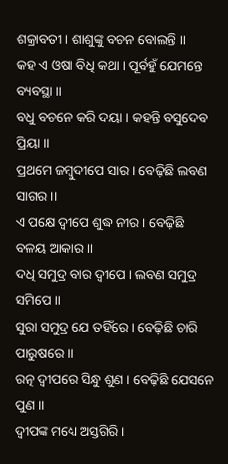ଶକ୍ରାବତୀ । ଶାଶୁଙ୍କୁ ବଚନ ବୋଲନ୍ତି ।।
କ‌ହ ଏ ଓଷା ବିଧି କଥା । ପୂର୍ବ‌ହୁଁ ଯେମନ୍ତେ ବ୍ୟବସ୍ଥା ।।
ବଧୁ ବଚନେ କରି ଦୟା । କ‌ହନ୍ତି ବସୁଦେବ ପ୍ରିୟା ।।
ପ୍ରଥମେ ଜମ୍ବୁଦୀପେ ସାର । ବେଢ଼ିଛି ଲବଣ ସାଗର ।।
ଏ ପକ୍ଷେ ଦ୍ୱୀପେ ଶୁଦ୍ଧ ନୀର । ବେଢ଼ିଛି ବଳୟ ଆକାର ।।
ଦ‌ଧି ସମୁଦ୍ର ବାର ଦ୍ୱୀପେ । ଲବଣ ସମୁଦ୍ର ସମିପେ ।।
ସୁରା ସମୁଦ୍ର ଯେ ତ‌ହିଁରେ । ବେଢ଼ିଛି ଚାରି ପାରୁଷରେ ।।
ରତ୍ନ ଦ୍ୱୀପରେ ସିନ୍ଧୁ ଶୁଣ । ବେଢ଼ିଛି ଯେସନେ ପୁଣ ।।
ଦ୍ୱୀପଙ୍କ ମଧ୍ୟେ ଅସ୍ତଗିରି ।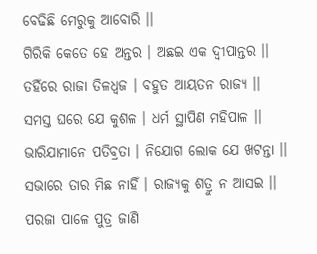ବେଢିଛି ମେରୁକୁ ଆବୋରି ।।
ଗିରିକି କେତେ ହେ ଅନ୍ତର । ଅଛଇ ଏକ ଦ୍ୱୀପାନ୍ତର ।।
ତ‌ହିଁରେ ରାଜା ତିଳଧ୍ୱଜ । ବ‌ହୁତ ଆୟତନ ରାଜ୍ୟ ।।
ସମସ୍ତ ଘରେ ଯେ କୁଶଳ । ଧର୍ମ ସ୍ଥାପିଣ ମ‌ହିପାଳ ।।
ଭାରିଯାମାନେ ପତିବ୍ରତା । ନିଯୋଗ ଲୋକ ଯେ ଖଟନ୍ତା ।।
ସଭାରେ ତାର ମିଛ ନାହିଁ । ରାଜ୍ୟକୁ ଶତ୍ରୁ ନ ଆସଇ ।।
ପରଜା ପାଳେ ପୁତ୍ର ଜାଣି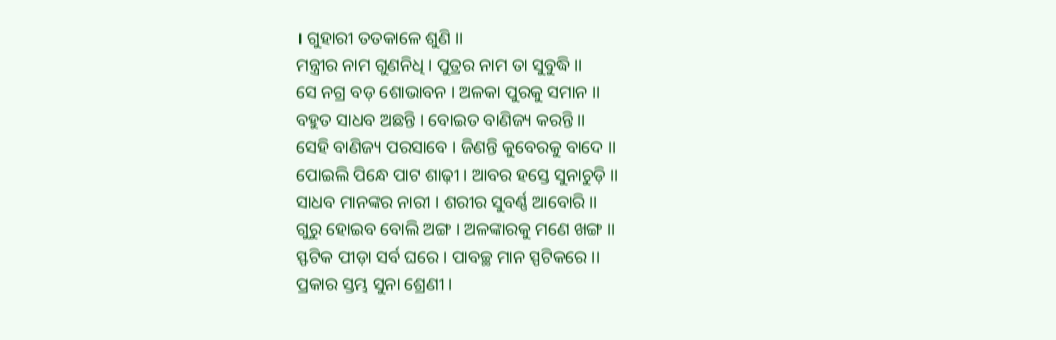। ଗୁହାରୀ ତ‌ତକାଳେ ଶୁଣି ।।
ମନ୍ତ୍ରୀର ନାମ ଗୁଣନିଧି । ପୁତ୍ରର ନାମ ତା ସୁବୁଦ୍ଧି ।।
ସେ ନ‌ଗ୍ର ବଡ଼ ଶୋଭାବନ । ଅଳକା ପୁରକୁ ସମାନ ।।
ବ‌ହୁତ ସାଧବ ଅଛନ୍ତି । ବୋଇତ ବାଣିଜ୍ୟ କରନ୍ତି ।।
ସେହି ବାଣିଜ୍ୟ ପରସାବେ । ଜିଣନ୍ତି କୁବେରକୁ ବାଦେ ।।
ପୋଇଲି ପିନ୍ଧେ ପାଟ ଶାଢ଼ୀ । ଆବର ହସ୍ତେ ସୁନାଚୁଡ଼ି ।।
ସାଧବ ମାନଙ୍କର ନାରୀ । ଶରୀର ସୁବର୍ଣ୍ଣ ଆବୋରି ।।
ଗୁରୁ ହୋଇବ ବୋଲି ଅଙ୍ଗ । ଅଳଙ୍କାରକୁ ମଣେ ଖଙ୍ଗ ।।
ସ୍ଫଟିକ ପୀଡ଼ା ସର୍ବ ଘରେ । ପାବଚ୍ଛ ମାନ ସ୍ପଟିକରେ ।।
ପ୍ରକାର ସ୍ତମ୍ଭ ସୁନା ଶ୍ରେଣୀ ।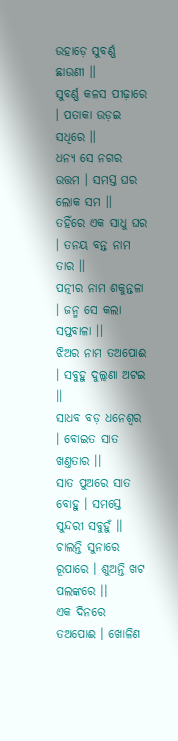ଉହାଡ଼େ ସୁବର୍ଣ୍ଣ ଛାଉଣୀ ।।
ସୁବର୍ଣ୍ଣ କଳସ ପୀଢ଼ାରେ । ପତାକା ଉଡ଼ଇ ସଧିରେ ।।
ଧନ୍ୟ ସେ ନ‌ଗର ଉତ୍ତମ । ସମସ୍ତ ଘର ଲୋକ ସମ ।।
ତ‌ହିଁରେ ଏକ ସାଧୁ ଘର । ତନ‌ୟ ବନ୍ତ ନାମ ତାର ।।
ପତ୍ନୀର ନାମ ଶକୁନ୍ତଳା । ଜନ୍ମ ସେ କଲା ସପ୍ତବାଳା ।।
ଝିଅର ନାମ ତଅପୋଈ । ସବୁହୁ ଦୁଲ୍ଲଣା ଅଟଇ ।।
ସାଧବ ବଡ଼ ଧନେଶ୍ୱର । ବୋଇତ ସାତ ଖଣ୍ତ‌ତାର ।।
ସାତ ପୁଅରେ ସାତ ବୋହୁ । ସମସ୍ତେ ସୁନ୍ଦରୀ ସବୁହୁଁ ।।
ଚାଲନ୍ତି ସୁନାରେ ରୂପାରେ । ଶୁଅନ୍ତି ଖଟ ପଲଙ୍କରେ ।।
ଏକ ଦିନରେ ତଅ‌ପୋଈ । ଖୋଳିଣ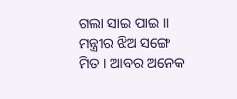ଗଲା ସାଇ ପାଇ ।।
ମନ୍ତ୍ରୀର ଝିଅ ସଙ୍ଗେ ମିତ । ଆବର ଅନେକ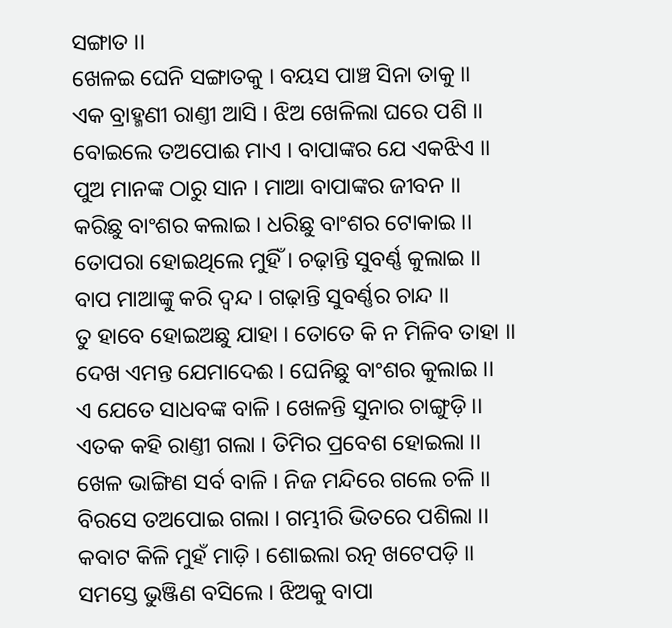ସଙ୍ଗାତ ।।
ଖେଳଇ ଘେନି ସଙ୍ଗାତକୁ । ବୟସ ପାଞ୍ଚ ସିନା ତାକୁ ।।
ଏକ ବ୍ରାହ୍ମଣୀ ରାଣ୍ତୀ ଆସି । ଝିଅ ଖେଳିଲା ଘରେ ପଶି ।।
ବୋଇଲେ ତଅପୋଈ ମାଏ । ବାପାଙ୍କର ଯେ ଏକଝିଏ ।।
ପୁଅ ମାନଙ୍କ ଠାରୁ ସାନ । ମାଆ ବାପାଙ୍କର ଜୀବନ ।।
କରିଛୁ ବାଂଶର କଲାଇ । ଧରିଛୁ ବାଂଶର ଟୋକାଇ ।।
ତୋପରା ହୋଇଥିଲେ ମୁହିଁ । ଚଢ଼ାନ୍ତି ସୁବର୍ଣ୍ଣ କୁଲାଇ ।।
ବାପ ମାଆଙ୍କୁ କରି ଦ୍ୱନ୍ଦ । ଗଢ଼ାନ୍ତି ସୁବର୍ଣ୍ଣର ଚାନ୍ଦ ।।
ତୁ ହାବେ ହୋଇଅଛୁ ଯାହା । ତୋତେ କି ନ ମିଳିବ ତାହା ।।
ଦେଖ ଏମନ୍ତ ଯେମାଦେଈ । ଘେନିଛୁ ବାଂଶର କୁଲାଇ ।।
ଏ ଯେତେ ସାଧବଙ୍କ ବାଳି । ଖେଳନ୍ତି ସୁନାର ଚାଙ୍ଗୁଡ଼ି ।।
ଏତକ କ‌ହି ରାଣ୍ତୀ ଗଲା । ତିମିର ପ୍ରବେଶ ହୋଇଲା ।।
ଖେଳ ଭାଙ୍ଗିଣ ସର୍ବ ବାଳି । ନିଜ ମନ୍ଦିରେ ଗଲେ ଚଳି ।।
ବିରସେ ତଅପୋଇ ଗଲା । ଗମ୍ଭୀରି ଭିତରେ ପଶିଲା ।।
କବାଟ କିଳି ମୁହଁ ମାଡ଼ି । ଶୋଇଲା ରତ୍ନ ଖଟେପଡ଼ି ।।
ସମସ୍ତେ ଭୁଞ୍ଜିଣ ବସିଲେ । ଝିଅକୁ ବାପା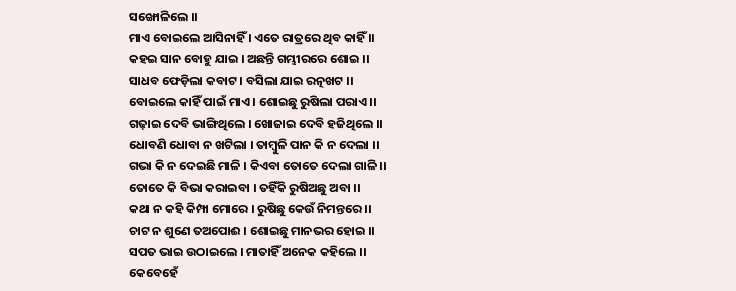ସଙ୍ଖୋଳିଲେ ।।
ମାଏ ବୋଇଲେ ଆସିନାହିଁ । ଏତେ ରାତ୍ରରେ ଥିବ କାହିଁ ।।
କ‌ହଇ ସାନ ବୋହୁ ଯାଇ । ଅଛନ୍ତି ଗମ୍ଭୀରରେ ଶୋଇ ।।
ସାଧବ ଫେଡ଼ିଲା କବାଟ । ବସିଲା ଯାଇ ରତ୍ନ‌ଖଟ ।।
ବୋଇଲେ କାହିଁ ପାଇଁ ମାଏ । ଶୋଇଛୁ ରୁଷିଲା ପରାଏ ।।
ଗଢ଼ାଇ ଦେବି ଭାଙ୍ଗିଥିଲେ । ଖୋଜାଇ ଦେବି ହଜିଥିଲେ ।।
ଧୋବଣି ଧୋବା ନ ଖଟିଲା । ତାମ୍ବୁଳି ପାନ କି ନ ଦେଲା ।।
ଗଭା କି ନ ଦେଇଛି ମାଳି । କିଏବା ତୋତେ ଦେଲା ଗାଳି ।।
ତୋତେ କି ବିଭା କରାଇବା । ତ‌ହିଁକି ରୁଷିଅଛୁ ଅବା ।।
କଥା ନ କ‌ହି କିମ୍ପା ମୋରେ । ରୁଷିଛୁ କେଉଁ ନିମନ୍ତରେ ।।
ଚାଟ ନ ଶୁଣେ ତଅପୋଈ । ଶୋଇଛୁ ମାନଭର ହୋଇ ।।
ସପତ ଭାଇ ଉଠାଇଲେ । ମାତାହିଁ ଅନେକ କ‌ହିଲେ ।।
କେବେହେଁ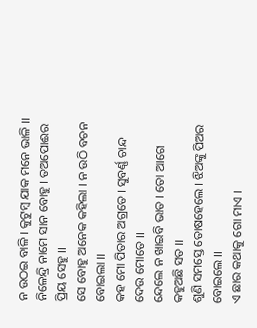ନ ଉଠଇ ବାଳି । କୁଟୁମ୍ବ ଯାକ ମନେ ଭାଳି ।।
ନିଳେନ୍ଦ୍ରି ନାମେ ସାନ ବୋହୁ । ତଅପୋଈର ପ୍ରିୟ ସେହୁ ।।
ସେ ବୋହୁ ଅନେକ କ‌ହିଲା । ନ ଉଠି ବଚନ ବୋଇଲା ।।
କ‌ହ ମୋ ପିତାର ଅଗ୍ରତେ । ସୁବର୍ଣ୍ଣ ଚାନ୍ଦ ଦେଉ ମୋତେ ।।
ନ୍ଦେଲେ ନ ଖାଇବି ଭାତ । ତୋ ଆଗେ କ‌ହୁଅଛି ସତ ।।
ଶୁଣି ସମସ୍ତେ ତୋଷହେଲେ । ଝିଅଙ୍କୁ ପିଅର ବୋଇଲେ ।।
ଏ ଛାର କଥାକୁ ଗୋ ମାଏ ।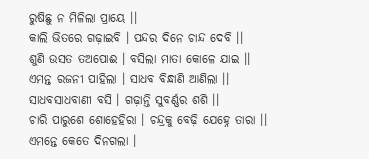ରୁଷିଛୁ ନ ମିଳିଲା ପ୍ରାୟେ ।।
କାଲି ଭିତରେ ଗଢ଼ାଇବି । ପନ୍ଦର ଦିନେ ଚାନ୍ଦ ଦେବି ।।
ଶୁଣି ଉସତ ତଅପୋଈ । ବସିଲା ମାତା କୋଳେ ଯାଇ ।।
ଏମନ୍ତ ରଜନୀ ପାହିଲା । ସାଧବ ବିନ୍ଧାଣି ଆଣିଲା ।।
ସାଧବସାଧବାଣୀ ବସି । ଗଢ଼ାନ୍ତି ସୁବର୍ଣ୍ଣର ଶଶି ।।
ଚାରି ପାରୁଶେ ଶୋହେହିରା । ଚନ୍ଦ୍ରକୁ ବେଢ଼ି ଯେହ୍ନେ ତାରା ।।
ଏମନ୍ତେ କେତେ ଦିନ‌ଗଲା ।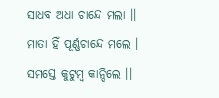ସାଧବ ଅଧା ଚାନ୍ଦେ ମଲା ।।
ମାତା ହିଁ ପୂର୍ଣ୍ଣଚାନ୍ଦେ ମଲେ । ସମସ୍ତେ କୁଟୁମ୍ବ କାନ୍ଦିଲେ ।।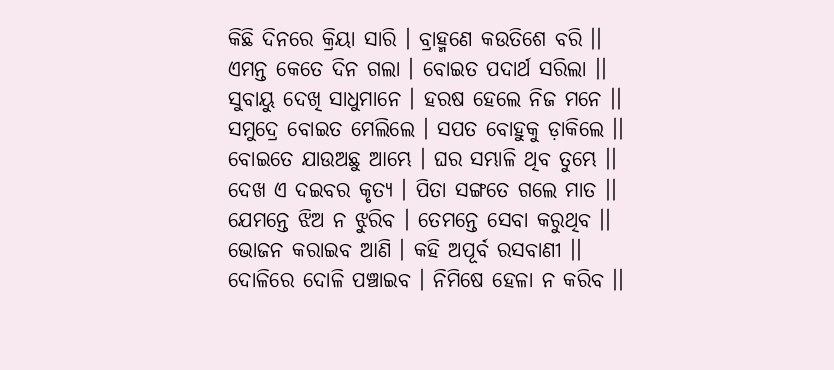କିଛି ଦିନରେ କ୍ରିୟା ସାରି । ବ୍ରାହ୍ମଣେ କଉତିଶେ ବରି ।।
ଏମନ୍ତ କେତେ ଦିନ ଗଲା । ବୋଇତ ପଦାର୍ଥ ସରିଲା ।।
ସୁବାୟୁ ଦେଖି ସାଧୁମାନେ । ହରଷ ହେଲେ ନିଜ ମନେ ।।
ସମୁଦ୍ରେ ବୋଇତ ମେଲିଲେ । ସପତ ବୋହୁକୁ ଡ଼ାକିଲେ ।।
ବୋଇତେ ଯାଉଅଛୁ ଆମ୍ଭେ । ଘର ସମ୍ଭାଳି ଥିବ ତୁମ୍ଭେ ।।
ଦେଖ ଏ ଦଇବର କୃତ୍ୟ । ପିତା ସଙ୍ଗତେ ଗଲେ ମାତ ।।
ଯେମନ୍ତେ ଝିଅ ନ ଝୁରିବ । ତେମନ୍ତେ ସେବା କରୁଥିବ ।।
ଭୋଜନ କରାଇବ ଆଣି । କ‌ହି ଅପୂର୍ବ ରସବାଣୀ ।।
ଦୋଳିରେ ଦୋଳି ପଞ୍ଚାଇବ । ନିମିଷେ ହେଳା ନ କରିବ ।।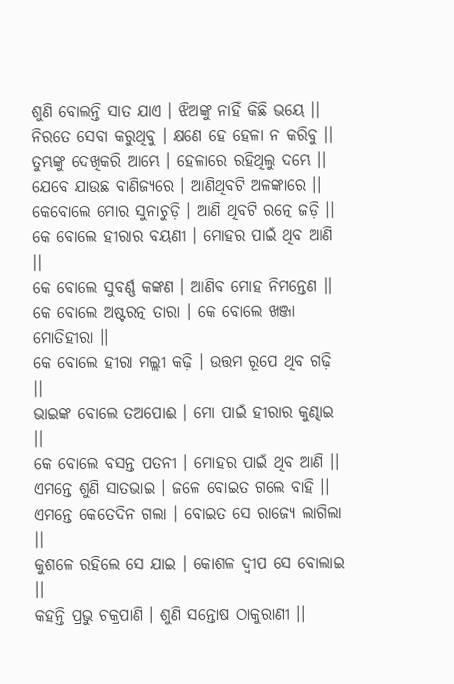ଶୁଣି ବୋଲନ୍ତି ସାତ ଯାଏ । ଝିଅଙ୍କୁ ନାହିଁ କିଛି ଭୟେ ।।
ନିରତେ ସେବା କରୁଥିବୁ । କ୍ଷଣେ ହେ ହେଳା ନ କରିବୁ ।।
ତୁମ୍ଭଙ୍କୁ ଦେଖିକରି ଆମ୍ଭେ । ହେଳାରେ ରହିଥିଲୁ ଦମ୍ଭେ ।।
ଯେବେ ଯାଉଛ ବାଣିଜ୍ୟରେ । ଆଣିଥିବଟି ଅଳଙ୍କାରେ ।।
କେବୋଲେ ମୋର ସୁନାଚୁଡ଼ି । ଆଣି ଥିବଟି ରତ୍ନେ ଜଡ଼ି ।।
କେ ବୋଲେ ହୀରାର ବୟଣୀ । ମୋହର ପାଇଁ ଥିବ ଆଣି ।।
କେ ବୋଲେ ସୁବର୍ଣ୍ଣ କଙ୍କଣ । ଆଣିବ ମୋହ ନିମନ୍ତେଣ ।।
କେ ବୋଲେ ଅଷ୍ଟରତ୍ନ ତାରା । କେ ବୋଲେ ଖଞ୍ଜା ମୋତିହୀରା ।।
କେ ବୋଲେ ହୀରା ମଲ୍ଲୀ କଢ଼ି । ଉତ୍ତମ ରୂପେ ଥିବ ଗଢ଼ି ।।
ଭାଇଙ୍କ ବୋଲେ ତଅପୋଈ । ମୋ ପାଇଁ ହୀରାର କୁଣ୍ଢାଇ ।।
କେ ବୋଲେ ବସନ୍ତ ପତନୀ । ମୋହର ପାଇଁ ଥିବ ଆଣି ।।
ଏମନ୍ତେ ଶୁଣି ସାତଭାଇ । ଜଳେ ବୋଇତ ଗଲେ ବାହି ।।
ଏମନ୍ତେ କେତେଦିନ ଗଲା । ବୋଇତ ସେ ରାଜ୍ୟେ ଲାଗିଲା ।।
କୁଶଳେ ରହିଲେ ସେ ଯାଇ । କୋଶଳ ଦ୍ୱୀପ ସେ ବୋଲାଇ ।।
କ‌ହନ୍ତି ପ୍ରଭୁ ଚକ୍ରପାଣି । ଶୁଣି ସନ୍ତୋଷ ଠାକୁରାଣୀ ।।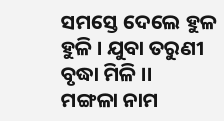ସମସ୍ତେ ଦେଲେ ହୁଳ ହୁଳି । ଯୁବା ତରୁଣୀ ବୃଦ୍ଧା ମିଳି ।।
ମଙ୍ଗଳା ନାମ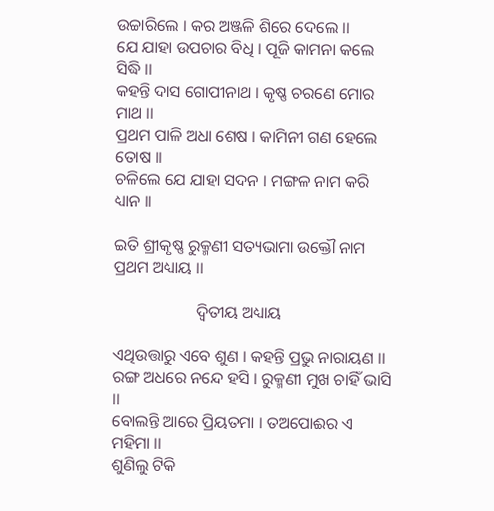ଉଚ୍ଚାରିଲେ । କର ଅଞ୍ଜଳି ଶିରେ ଦେଲେ ।।
ଯେ ଯାହା ଉପଚାର ବିଧି । ପୂଜି କାମନା କଲେ ସିଦ୍ଧି ।।
କ‌ହନ୍ତି ଦାସ ଗୋପୀନାଥ । କୃଷ୍ଣ ଚରଣେ ମୋର ମାଥ ।।
ପ୍ରଥମ ପାଳି ଅଧା ଶେଷ । କାମିନୀ ଗଣ ହେଲେ ତୋଷ ।।
ଚଳିଲେ ଯେ ଯାହା ସଦନ । ମଙ୍ଗଳ ନାମ କରି ଧ୍ୟାନ ।।

ଇତି ଶ୍ରୀକୃଷ୍ଣ ରୁକ୍ମଣୀ ସତ୍ୟଭାମା ଉକ୍ତୌ ନାମ ପ୍ରଥମ ଅଧ୍ୟାୟ ।।

                    ଦ୍ୱିତୀୟ ଅଧ୍ୟାୟ

ଏଥିଉତ୍ତାରୁ ଏବେ ଶୁଣ । କ‌ହନ୍ତି ପ୍ରଭୁ ନାରାୟଣ ।।
ରଙ୍ଗ ଅଧରେ ନନ୍ଦେ ହସି । ରୁକ୍ମଣୀ ମୁଖ ଚାହିଁ ଭାସି ।।
ବୋଲନ୍ତି ଆରେ ପ୍ରିୟତମା । ତଅପୋଈର ଏ ମହିମା ।।
ଶୁଣିଲୁ ଟିକି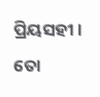ପ୍ରିୟସ‌ହୀ । ତୋ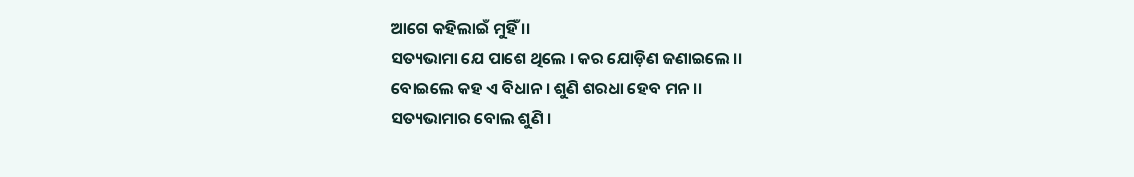ଆଗେ କ‌ହିଲାଇଁ ମୁହିଁ ।।
ସତ୍ୟଭାମା ଯେ ପାଶେ ଥିଲେ । କର ଯୋଡ଼ିଣ ଜଣାଇଲେ ।।
ବୋଇଲେ କ‌ହ ଏ ବିଧାନ । ଶୁଣି ଶରଧା ହେବ ମନ ।।
ସତ୍ୟଭାମାର ବୋଲ ଶୁଣି ।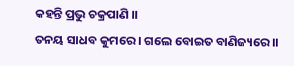କ‌ହନ୍ତି ପ୍ରଭୁ ଚକ୍ରପାଣି ।।
ତନୟ ସାଧବ କୁମରେ । ଗଲେ ବୋଇତ ବାଣିଜ୍ୟରେ ।।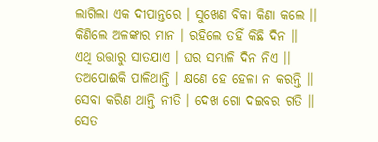ଲାଗିଲା ଏକ ଦୀପାନ୍ତରେ । ସୁଖେଣ ବିକା କିଣା କଲେ ।।
କିଣିଲେ ଅଳଙ୍କାର ମାନ । ରହିଲେ ତ‌ହିଁ କିଛି ଦିନ ।।
ଏଥି ଉତ୍ତାରୁ ସାତ‌ଯାଏ । ଘର ସମ୍ଭାଳି ଦିନ ନିଏ ।।
ତଅପୋଈକି ପାଳିଥାନ୍ତି । କ୍ଷଣେ ହେ ହେଳା ନ କରନ୍ତି ।।
ସେବା କରିଣ ଥାନ୍ତି ନୀତି । ଦେଖ ଗୋ ଦଇବର ଗତି ।।
ସେତ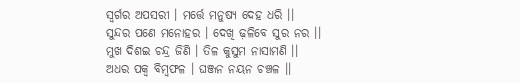ସ୍ୱର୍ଗର ଅପସରୀ । ମର୍ତ୍ତେ ମନୁଷ୍ୟ ଦେହ ଧରି ।।
ସୁନ୍ଦର ପଣେ ମନୋହର । ଦେଖି ଢ଼ଳିବେ ସୁର ନର ।।
ମୁଖ ଦିଶଇ ଚନ୍ଦ୍ର ଜିଣି । ତିଳ କୁସୁମ ନାସାମଣି ।।
ଅଧର ପକ୍ୱ ବିମ୍ବଫଳ । ଘଞ୍ଜନ ନୟନ ଚଞ୍ଚଳ ।।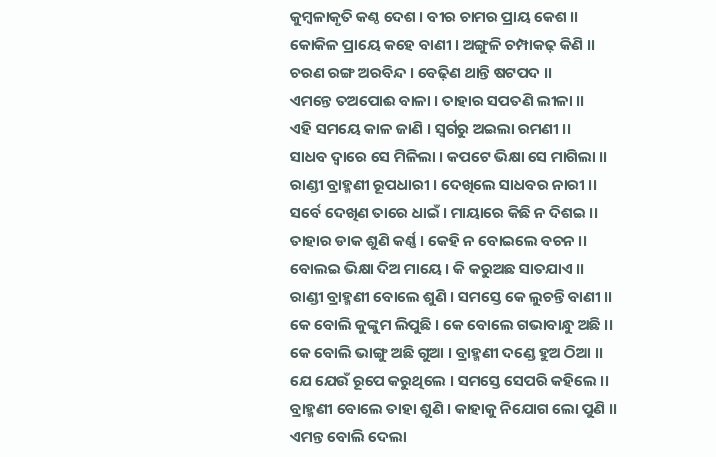କୁମ୍ବଳାକୃତି କଣ୍ଠ ଦେଶ । ବୀର ଚାମର ପ୍ରାୟ କେଶ ।।
କୋକିଳ ପ୍ରାୟେ କ‌ହେ ବାଣୀ । ଅଙ୍ଗୁଳି ଚମ୍ପାକଢ଼ କିଣି ।।
ଚରଣ ରଙ୍ଗ ଅରବିନ୍ଦ । ବେଢ଼ିଣ ଥାନ୍ତି ଷ‌ଟପଦ ।।
ଏମନ୍ତେ ତଅପୋଈ ବାଳା । ତାହାର ସପତଣି ଲୀଳା ।।
ଏହି ସମୟେ କାଳ ଜାଣି । ସ୍ୱର୍ଗରୁ ଅଇଲା ରମଣୀ ।।
ସାଧବ ଦ୍ୱାରେ ସେ ମିଳିଲା । କପଟେ ଭିକ୍ଷା ସେ ମାଗିଲା ।।
ରାଣ୍ଡୀ ବ୍ରାହ୍ମଣୀ ରୂପଧାରୀ । ଦେଖିଲେ ସାଧବର ନାରୀ ।।
ସର୍ବେ ଦେଖିଣ ତାରେ ଧାଇଁ । ମାୟାରେ କିଛି ନ ଦିଶଇ ।।
ତାହାର ଡାକ ଶୁଣି କର୍ଣ୍ଣ । କେହି ନ ବୋଇଲେ ବଚନ ।।
ବୋଲଇ ଭିକ୍ଷା ଦିଅ ମାୟେ । କି କରୁଅଛ ସାତଯାଏ ।।
ରାଣ୍ଡୀ ବ୍ରାହ୍ମଣୀ ବୋଲେ ଶୁଣି । ସମସ୍ତେ କେ ଲୁଚନ୍ତି ବାଣୀ ।।
କେ ବୋଲି କୁଙ୍କୁମ ଲିପୁଛି । କେ ବୋଲେ ଗଭାବାନ୍ଧୁ ଅଛି ।।
କେ ବୋଲି ଭାଙ୍ଗୁ ଅଛି ଗୁଆ । ବ୍ରାହ୍ମଣୀ ଦଣ୍ଡେ ହୁଅ ଠିଆ ।।
ଯେ ଯେଉଁ ରୂପେ କରୁଥିଲେ । ସମସ୍ତେ ସେପରି କ‌ହିଲେ ।।
ବ୍ରାହ୍ମଣୀ ବୋଲେ ତାହା ଶୁଣି । କାହାକୁ ନିଯୋଗ ଲୋ ପୁଣି ।।
ଏମନ୍ତ ବୋଲି ଦେଲା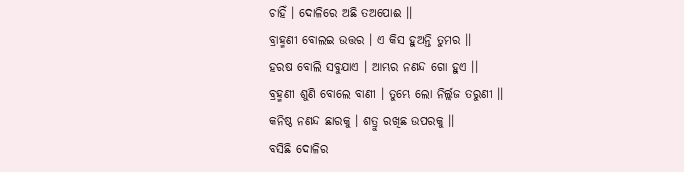ଚାହିଁ । ଦୋଳିରେ ଅଛି ତଅପୋଈ ।।
ବ୍ରାହ୍ମଣୀ ବୋଲଇ ଉତ୍ତର । ଏ କିସ ହୁଅନ୍ତି ତୁମର ।।
ହରଷ ବୋଲି ସବୁଯାଏ । ଆମ୍ଭର ନଣନ୍ଦ ଗୋ ହୁଏ ।।
ବ୍ରହ୍ମଣୀ ଶୁଣି ବୋଲେ ବାଣୀ । ତୁମ୍ଭେ ଲୋ ନିର୍ଲ୍ଲଜ ତରୁଣୀ ।।
କନିଷ୍ଠ ନଣନ୍ଦ ଛାରକୁ । ଶତ୍ରୁ ରଖିଛ ଉପରକୁ ।।
ବସିଛି ଦୋଳିର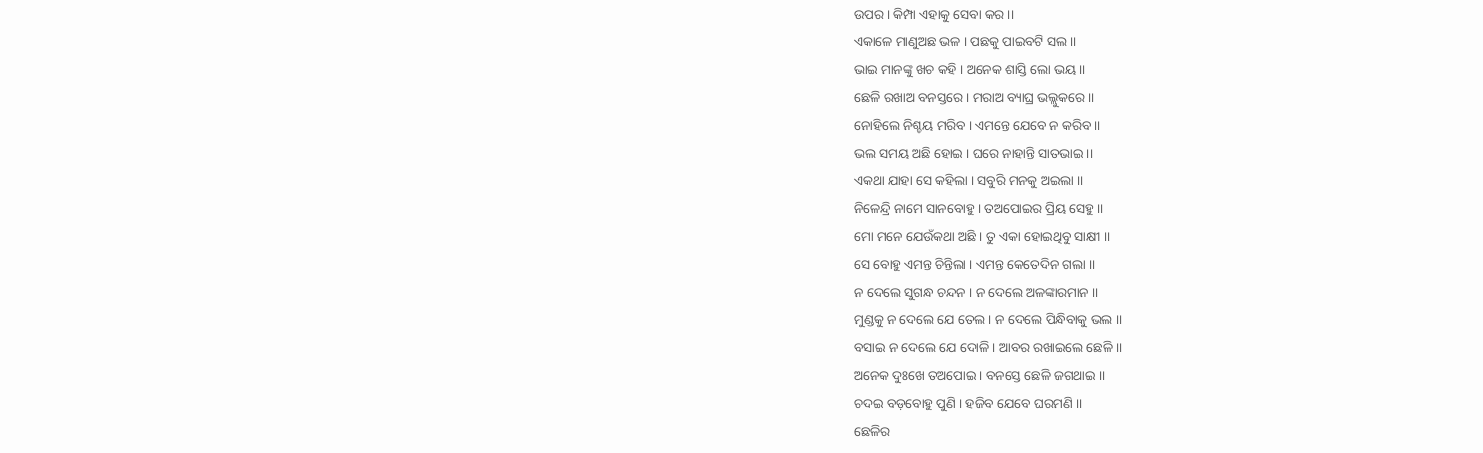ଉପର । କିମ୍ପା ଏହାକୁ ସେବା କର ।।
ଏକାଳେ ମାଣୁଅଛ ଭଳ । ପଛକୁ ପାଇବଟି ସଲ ।।
ଭାଇ ମାନଙ୍କୁ ଖଚ କ‌ହି । ଅନେକ ଶାସ୍ତି ଲୋ ଭୟ ।।
ଛେଳି ରଖାଅ ବନସ୍ତରେ । ମରାଅ ବ୍ୟାଘ୍ର ଭଲ୍ଲୁକରେ ।।
ନୋହିଲେ ନିଶ୍ଚୟ ମରିବ । ଏମନ୍ତେ ଯେବେ ନ କରିବ ।।
ଭଲ ସମୟ ଅଛି ହୋଇ । ଘରେ ନାହାନ୍ତି ସାତଭାଇ ।।
ଏକଥା ଯାହା ସେ କ‌ହିଲା । ସବୁରି ମନ‌କୁ ଅଇଲା ।।
ନିଳେନ୍ଦ୍ରି ନାମେ ସାନବୋହୁ । ତଅପୋଇର ପ୍ରିୟ ସେହୁ ।।
ମୋ ମନେ ଯେଉଁକଥା ଅଛି । ତୁ ଏକା ହୋଇଥିବୁ ସାକ୍ଷୀ ।।
ସେ ବୋହୁ ଏମନ୍ତ ଚିନ୍ତିଲା । ଏମନ୍ତ କେତେଦିନ ଗଲା ।।
ନ ଦେଲେ ସୁଗନ୍ଧ ଚନ୍ଦନ । ନ ଦେଲେ ଅଳଙ୍କାରମାନ ।।
ମୁଣ୍ଡକୁ ନ ଦେଲେ ଯେ ତେଲ । ନ ଦେଲେ ପିନ୍ଧିବାକୁ ଭଲ ।।
ବସାଇ ନ ଦେଲେ ଯେ ଦୋଳି । ଆବର ରଖାଇଲେ ଛେଳି ।।
ଅନେକ ଦୁଃଖେ ତଅପୋଇ । ବନସ୍ତେ ଛେଳି ଜଗଥାଇ ।।
ଚଦଇ ବଡ଼ବୋହୁ ପୁଣି । ହଜିବ ଯେବେ ଘରମଣି ।।
ଛେଳିର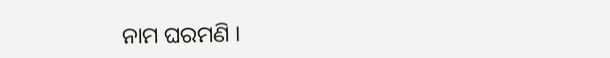ନାମ ଘରମଣି ।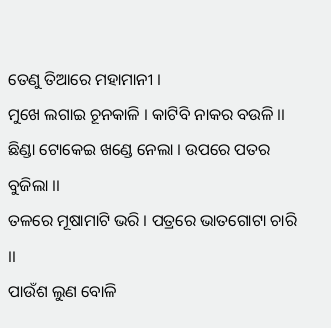ତେଣୁ ତିଆରେ ମହାମାନୀ ।
ମୁଖେ ଲଗାଇ ଚୂନ‌କାଳି । କାଟିବି ନାକର ବଉଳି ।।
ଛିଣ୍ଡା ଟୋକେଇ ଖଣ୍ଡେ ନେଲା । ଉପରେ ପତର ବୁଜିଲା ।।
ତଳରେ ମୂଷାମାଟି ଭରି । ପତ୍ରରେ ଭାତଗୋଟା ଚାରି ।।
ପାଉଁଶ ଲୁଣ ବୋଳି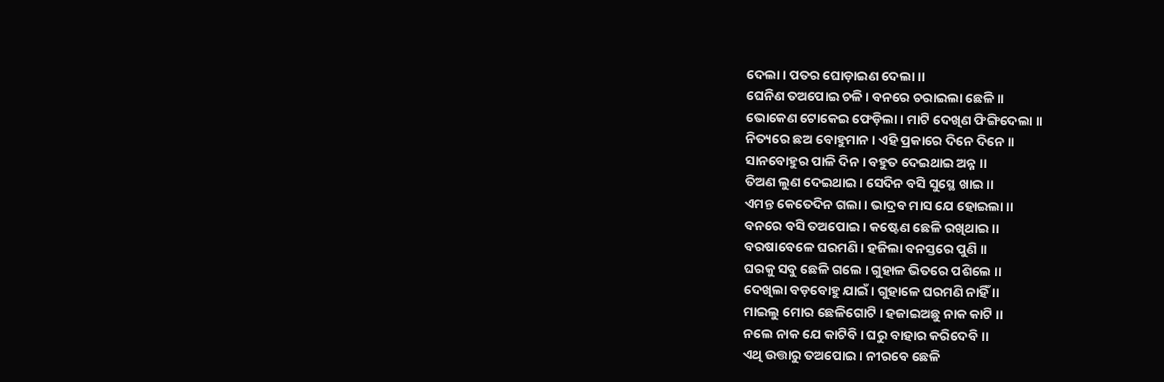ଦେଲା । ପତର ଘୋଡ଼ାଇଣ ଦେଲା ।।
ଘେନିଣ ତଅପୋଇ ଚଳି । ବନରେ ଚରାଇଲା ଛେଳି ।।
ଭୋକେଣ ଟୋକେଇ ଫେଡ଼ିଲା । ମାଟି ଦେଖିଣ ଫିଙ୍ଗିଦେଲା ।।
ନିତ୍ୟରେ ଛଅ ବୋହୁମାନ । ଏହି ପ୍ରକାରେ ଦିନେ ଦିନେ ।।
ସାନବୋହୁର ପାଳି ଦିନ । ବ‌ହୁତ ଦେଇଥାଇ ଅନ୍ନ ।।
ତିଅଣ ଲୁଣ ଦେଇଥାଇ । ସେଦିନ ବସି ସୁସ୍ଥେ ଖାଇ ।।
ଏମନ୍ତ କେତେଦିନ ଗଲା । ଭାଦ୍ରବ ମାସ ଯେ ହୋଇଲା ।।
ବନରେ ବସି ତଅପୋଇ । କଷ୍ଟେଣ ଛେଳି ରଖିଥାଇ ।।
ବରଷାବେଳେ ଘରମଣି । ହଜିଲା ବନସ୍ତରେ ପୁଣି ।।
ଘରକୁ ସବୁ ଛେଳି ଗଲେ । ଗୁହାଳ ଭିତରେ ପଶିଲେ ।।
ଦେଖିଲା ବଡ଼ବୋହୁ ଯାଇଁ । ଗୁହାଳେ ଘରମଣି ନାହିଁ ।।
ମାଇଲୁ ମୋର ଛେଳିଗୋଟି । ହଜାଇଅଛୁ ନାକ କାଟି ।।
ନ‌ଲେ ନାକ ଯେ କାଟିବି । ଘରୁ ବାହାର କରିଦେବି ।।
ଏଥି ଉତ୍ତାରୁ ତଅପୋଇ । ନୀରବେ ଛେଳି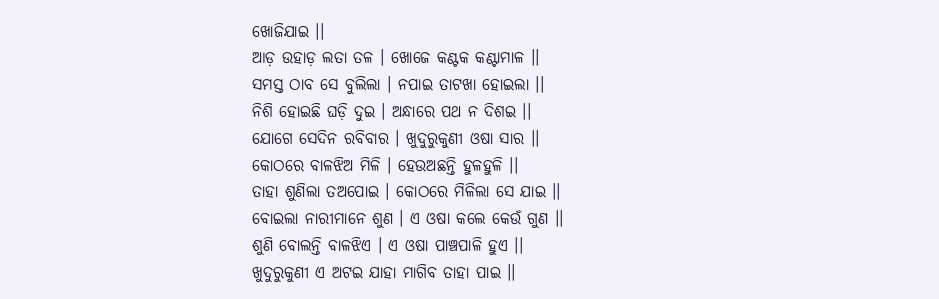ଖୋଜିଯାଇ ।।
ଆଡ଼ ଉହାଡ଼ ଲତା ତଳ । ଖୋଜେ କଣ୍ଟକ କଣ୍ଟାମାଳ ।।
ସମସ୍ତ ଠାବ ସେ ବୁଲିଲା । ନପାଇ ତାଟଖା ହୋଇଲା ।।
ନିଶି ହୋଇଛି ଘଡ଼ି ଦୁଇ । ଅନ୍ଧାରେ ପଥ ନ ଦିଶଇ ।।
ଯୋଗେ ସେଦିନ ରବିବାର । ଖୁଦୁରୁକୁଣୀ ଓଷା ସାର ।।
କୋଠରେ ବାଳଝିଅ ମିଳି । ହେଉଅଛନ୍ତି ହୁଳହୁଳି ।।
ତାହା ଶୁଣିଲା ତଅପୋଇ । କୋଠରେ ମିଳିଲା ସେ ଯାଇ ।।
ବୋଇଲା ନାରୀମାନେ ଶୁଣ । ଏ ଓଷା କଲେ କେଉଁ ଗୁଣ ।।
ଶୁଣି ବୋଲନ୍ତି ବାଳଝିଏ । ଏ ଓଷା ପାଞ୍ଚପାଳି ହୁଏ ।।
ଖୁଦୁରୁକୁଣୀ ଏ ଅଟଇ ଯାହା ମାଗିବ ତାହା ପାଇ ।।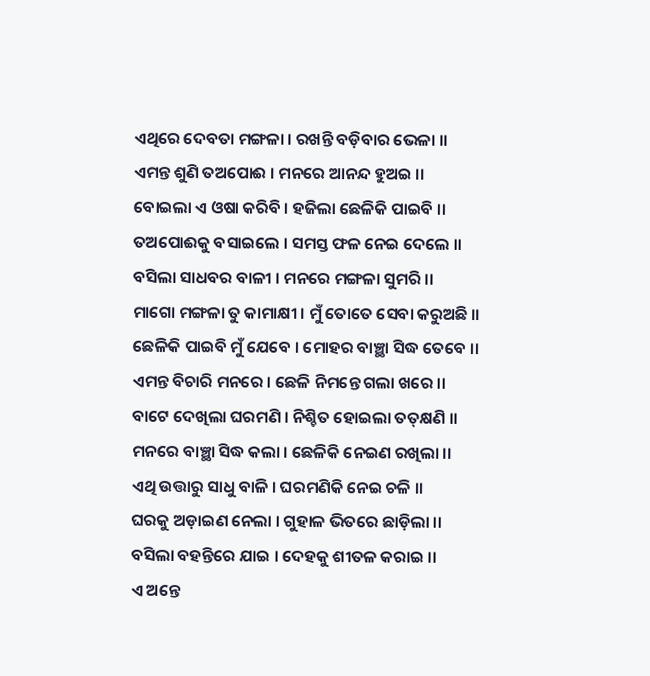ଏଥିରେ ଦେବତା ମଙ୍ଗଳା । ରଖନ୍ତି ବଡ଼ିବାର ଭେଳା ।।
ଏମନ୍ତ ଶୁଣି ତଅପୋଈ । ମନରେ ଆନନ୍ଦ ହୁଅଇ ।।
ବୋଇଲା ଏ ଓଷା କରିବି । ହଜିଲା ଛେଳିକି ପାଇବି ।।
ତଅପୋଈକୁ ବସାଇଲେ । ସମସ୍ତ ଫଳ ନେଇ ଦେଲେ ।।
ବସିଲା ସାଧବର ବାଳୀ । ମନରେ ମଙ୍ଗଳା ସୁମରି ।।
ମାଗୋ ମଙ୍ଗଳା ତୁ କାମାକ୍ଷୀ । ମୁଁ ତୋତେ ସେବା କରୁଅଛି ।।
ଛେଳିକି ପାଇବି ମୁଁ ଯେବେ । ମୋହର ବାଞ୍ଛା ସିଦ୍ଧ ତେବେ ।।
ଏମନ୍ତ ବିଚାରି ମନରେ । ଛେଳି ନିମନ୍ତେ ଗଲା ଖରେ ।।
ବାଟେ ଦେଖିଲା ଘରମଣି । ନିଶ୍ଚିତ ହୋଇଲା ତ‌ତ୍‌କ୍ଷଣି ।।
ମନରେ ବାଞ୍ଛା ସିଦ୍ଧ କଲା । ଛେଳିକି ନେଇଣ ରଖିଲା ।।
ଏଥି ଉତ୍ତାରୁ ସାଧୁ ବାଳି । ଘରମଣିକି ନେଇ ଚଳି ।।
ଘରକୁ ଅଡ଼ାଇଣ ନେଲା । ଗୁହାଳ ଭିତରେ ଛାଡ଼ିଲା ।।
ବସିଲା ବ‌ହ‌ନ୍ତିରେ ଯାଇ । ଦେହକୁ ଶୀତଳ କରାଇ ।।
ଏ ଅନ୍ତେ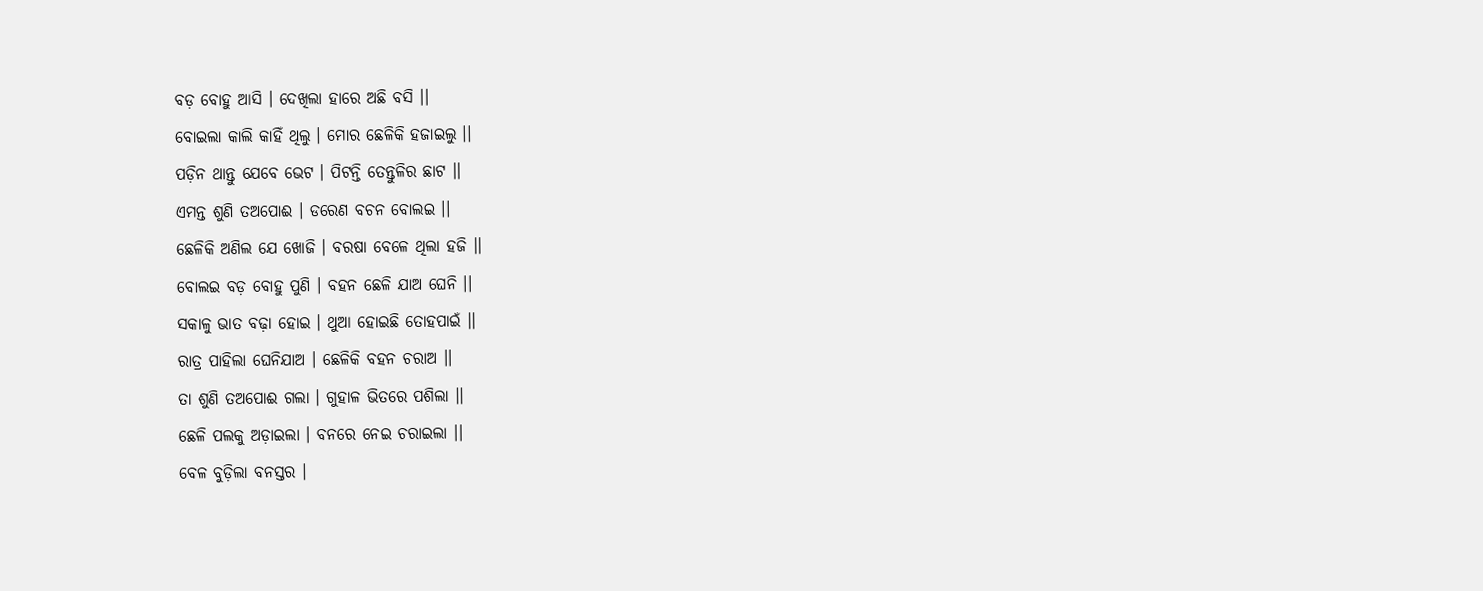ବଡ଼ ବୋହୁ ଆସି । ଦେଖିଲା ହାରେ ଅଛି ବସି ।।
ବୋଇଲା କାଲି କାହିଁ ଥିଲୁ । ମୋର ଛେଳିକି ହଜାଇଲୁ ।।
ପଡ଼ିନ ଥାନ୍ତୁ ଯେବେ ଭେଟ । ପିଟନ୍ତି ତେନ୍ତୁଳିର ଛାଟ ।।
ଏମନ୍ତ ଶୁଣି ତଅପୋଈ । ଡରେଣ ବଚନ ବୋଲଇ ।।
ଛେଳିକି ଅଣିଲ ଯେ ଖୋଜି । ବରଷା ବେଳେ ଥିଲା ହଜି ।।
ବୋଲଇ ବଡ଼ ବୋହୁ ପୁଣି । ବ‌ହ‌ନ ଛେଳି ଯାଅ ଘେନି ।।
ସକାଳୁ ଭାତ ବଢ଼ା ହୋଇ । ଥୁଆ ହୋଇଛି ତୋହପାଇଁ ।।
ରାତ୍ର ପାହିଲା ଘେନିଯାଅ । ଛେଳିକି ବ‌ହ‌ନ ଚରାଅ ।।
ତା ଶୁଣି ତଅପୋଈ ଗଲା । ଗୁହାଳ ଭିତରେ ପଶିଲା ।।
ଛେଳି ପଲକୁ ଅଡ଼ାଇଲା । ବନରେ ନେଇ ଚରାଇଲା ।।
ବେଳ ବୁଡ଼ିଲା ବନସ୍ତର ।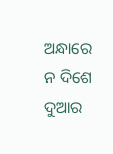ଅନ୍ଧାରେ ନ ଦିଶେ ଦୁଆର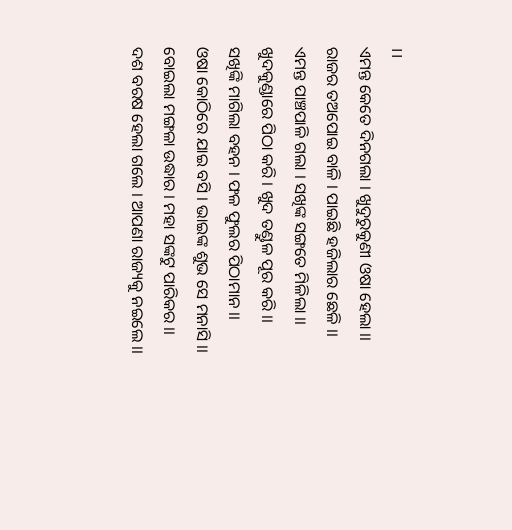।।
ଏମନ୍ତ କେତେ ଦିନ‌ଗଲା । ଖୁଦୁରୁକୁଣୀ ଓଷା ହେଲା ।।
ରାଜର ତଅପୋଇ ବାଳି । ପାଇଛି ହଜିଲାର ଛେଳି ।।
ଏମନ୍ତ ପାଞ୍ଚପାଳି ଗଲା । ସଖିଙ୍କ ସଙ୍ଗତେ ମିଳିଲା ।।
ଖୁଦକୁଣ୍ଡାରେ ପିଠା କରି । ଖୁଦ ତଣ୍ଡୁଳ ପୂର କରି ।।
ସଖିଙ୍କି ମାଗିଲା ବ‌ହ‌ନ । ଫଳ ଫୁଲର ପିଠାମାନ ।।
ଓଷା କୋଠିରେ ଯାଇ ବସି । ଭାଇଙ୍କ ଶୁଭ ସେ ମନାସି ।।
ବୋଇଲା ମଙ୍ଗଳା ଉଦ୍ଧାର । ମହା ସଙ୍କଟୁ ପାରିକର ।।
ଦଶ ବରଷ ହେଲା ଗଲେ । ଆପଣା ରାଜ୍ୟକୁ ନଇଲେ ।।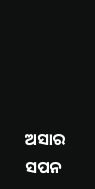ଅସାର ସପନ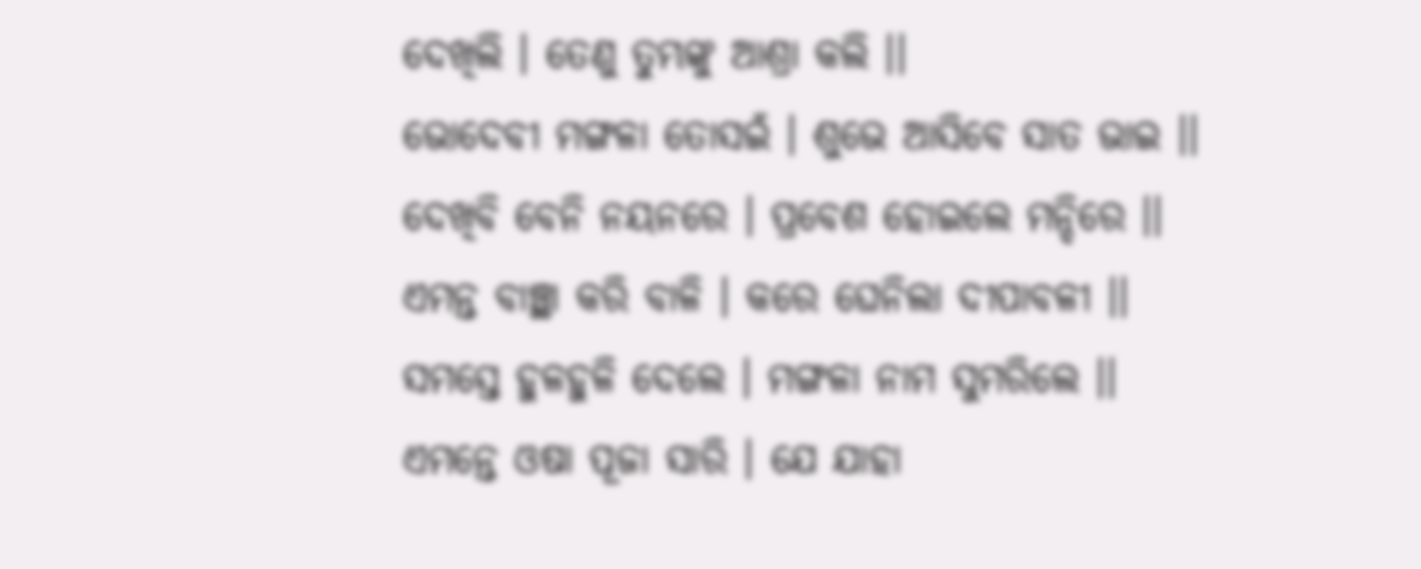ଦେଖିଲି । ତେଣୁ ତୁମ୍ଭଙ୍କୁ ଆଶ୍ରା କଲି ।।
ଭୋଦେବୀ ମଙ୍ଗଳା ତୋସଇଁ । ଶୁଭେ ଆସିବେ ସାତ ଭାଇ ।।
ଦେଖିବି ବେନି ନୟନରେ । ପ୍ରବେଶ ହୋଇଲେ ମନ୍ଦିରେ ।।
ଏମନ୍ତ ବାଞ୍ଛା କରି ବାଳି । କରେ ଘେନିଲା ଦୀପାବଳୀ ।।
ସମସ୍ତେ ହୁଳହୁଳି ଦେଲେ । ମଙ୍ଗଳା ନାମ ସୁମରିଲେ ।।
ଏମନ୍ତେ ଓଷା ପୂଜା ସାରି । ଯେ ଯାହା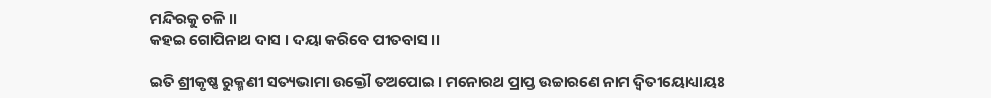ମନ୍ଦିରକୁ ଚଳି ।।
କ‌ହଇ ଗୋପିନାଥ ଦାସ । ଦୟା କରିବେ ପୀତବାସ ।।

ଇତି ଶ୍ରୀକୃଷ୍ଣ ରୁକ୍ମଣୀ ସତ୍ୟଭାମା ଉକ୍ତୌ ତଅପୋଇ । ମନୋରଥ ପ୍ରାପ୍ତ ଉଚ୍ଚାରଣେ ନାମ ଦ୍ୱିତୀୟୋଧ୍ୟାୟଃ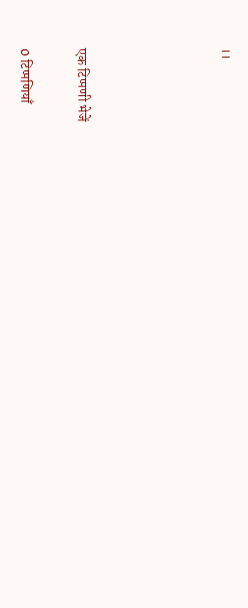।।




एक टिप्पणी भेजें

0 टिप्पणियाँ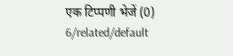एक टिप्पणी भेजें (0)
6/related/default